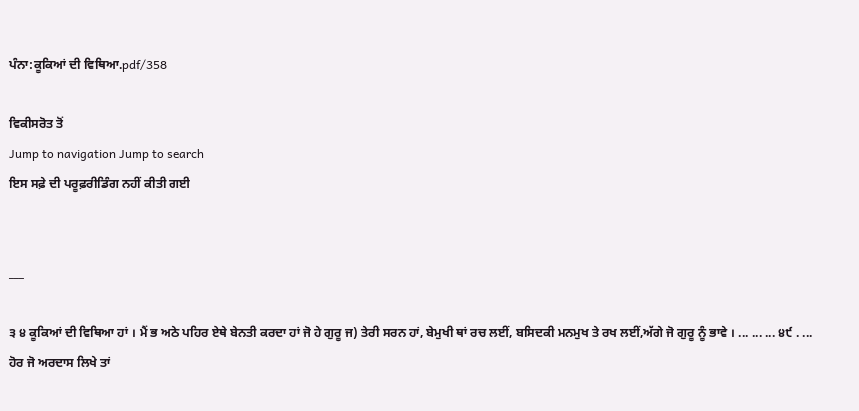ਪੰਨਾ:ਕੂਕਿਆਂ ਦੀ ਵਿਥਿਆ.pdf/358

ਵਿਕੀਸਰੋਤ ਤੋਂ
Jump to navigation Jump to search
ਇਸ ਸਫ਼ੇ ਦੀ ਪਰੂਫ਼ਰੀਡਿੰਗ ਨਹੀਂ ਕੀਤੀ ਗਈ


___

੩ ੪ ਕੂਕਿਆਂ ਦੀ ਵਿਥਿਆ ਹਾਂ । ਮੈਂ ਭ ਅਠੇ ਪਹਿਰ ਏਥੇ ਬੇਨਤੀ ਕਰਦਾ ਹਾਂ ਜੋ ਹੇ ਗੁਰੂ ਜ) ਤੇਰੀ ਸਰਨ ਹਾਂ, ਬੇਮੁਖੀ ਥਾਂ ਰਚ ਲਈਂ, ਬਸਿਦਕੀ ਮਨਮੁਖ ਤੇ ਰਖ ਲਈਂ,ਅੱਗੇ ਜੋ ਗੁਰੂ ਨੂੰ ਭਾਵੇ । ... ... ... ੪੯ . ... ਹੋਰ ਜੋ ਅਰਦਾਸ ਲਿਖੇ ਤਾਂ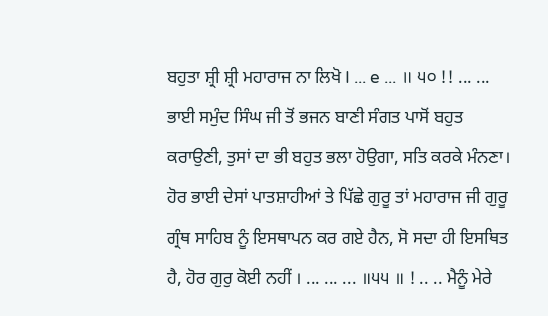ਬਹੁਤਾ ਸ਼੍ਰੀ ਸ਼੍ਰੀ ਮਹਾਰਾਜ ਨਾ ਲਿਖੋ I ... e ... ॥ ੫੦ !! ... ... ਭਾਈ ਸਮੁੰਦ ਸਿੰਘ ਜੀ ਤੋਂ ਭਜਨ ਬਾਣੀ ਸੰਗਤ ਪਾਸੋਂ ਬਹੁਤ ਕਰਾਉਣੀ, ਤੁਸਾਂ ਦਾ ਭੀ ਬਹੁਤ ਭਲਾ ਹੋਉਗਾ, ਸਤਿ ਕਰਕੇ ਮੰਨਣਾ। ਹੋਰ ਭਾਈ ਦੇਸਾਂ ਪਾਤਸ਼ਾਹੀਆਂ ਤੇ ਪਿੱਛੇ ਗੁਰੂ ਤਾਂ ਮਹਾਰਾਜ ਜੀ ਗੁਰੂ ਗ੍ਰੰਥ ਸਾਹਿਬ ਨੂੰ ਇਸਥਾਪਨ ਕਰ ਗਏ ਹੈਨ, ਸੋ ਸਦਾ ਹੀ ਇਸਥਿਤ ਹੈ, ਹੋਰ ਗੁਰੁ ਕੋਈ ਨਹੀਂ । ... ... ... ॥੫੫ ॥ ! .. .. ਮੈਨੂੰ ਮੇਰੇ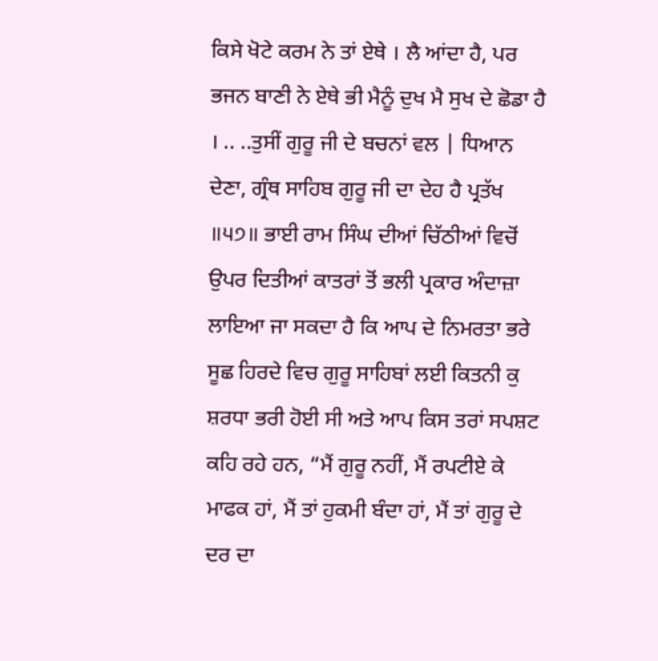ਕਿਸੇ ਖੋਟੇ ਕਰਮ ਨੇ ਤਾਂ ਏਥੇ । ਲੈ ਆਂਦਾ ਹੈ, ਪਰ ਭਜਨ ਬਾਣੀ ਨੇ ਏਥੇ ਭੀ ਮੈਨੂੰ ਦੁਖ ਮੈ ਸੁਖ ਦੇ ਛੋਡਾ ਹੈ । .. ..ਤੁਸੀਂ ਗੁਰੂ ਜੀ ਦੇ ਬਚਨਾਂ ਵਲ | ਧਿਆਨ ਦੇਣਾ, ਗ੍ਰੰਥ ਸਾਹਿਬ ਗੁਰੂ ਜੀ ਦਾ ਦੇਹ ਹੈ ਪ੍ਰਤੱਖ ॥੫੭॥ ਭਾਈ ਰਾਮ ਸਿੰਘ ਦੀਆਂ ਚਿੱਠੀਆਂ ਵਿਚੋਂ ਉਪਰ ਦਿਤੀਆਂ ਕਾਤਰਾਂ ਤੋਂ ਭਲੀ ਪ੍ਰਕਾਰ ਅੰਦਾਜ਼ਾ ਲਾਇਆ ਜਾ ਸਕਦਾ ਹੈ ਕਿ ਆਪ ਦੇ ਨਿਮਰਤਾ ਭਰੇ ਸੂਛ ਹਿਰਦੇ ਵਿਚ ਗੁਰੂ ਸਾਹਿਬਾਂ ਲਈ ਕਿਤਨੀ ਕੁ ਸ਼ਰਧਾ ਭਰੀ ਹੋਈ ਸੀ ਅਤੇ ਆਪ ਕਿਸ ਤਰਾਂ ਸਪਸ਼ਟ ਕਹਿ ਰਹੇ ਹਨ, “ਮੈਂ ਗੁਰੂ ਨਹੀਂ, ਮੈਂ ਰਪਟੀਏ ਕੇ ਮਾਫਕ ਹਾਂ, ਮੈਂ ਤਾਂ ਹੁਕਮੀ ਬੰਦਾ ਹਾਂ, ਮੈਂ ਤਾਂ ਗੁਰੂ ਦੇ ਦਰ ਦਾ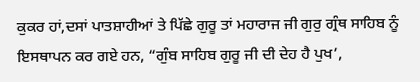ਕੁਕਰ ਹਾਂ,ਦਸਾਂ ਪਾਤਸ਼ਾਹੀਆਂ ਤੇ ਪਿੱਛੇ ਗੁਰੂ ਤਾਂ ਮਹਾਰਾਜ ਜੀ ਗੁਰੁ ਗ੍ਰੰਥ ਸਾਹਿਬ ਨੂੰ ਇਸਥਾਪਨ ਕਰ ਗਏ ਹਨ, “ਗੁੰਬ ਸਾਹਿਬ ਗੁਰੂ ਜੀ ਦੀ ਦੇਹ ਹੈ ਪੁਖ’,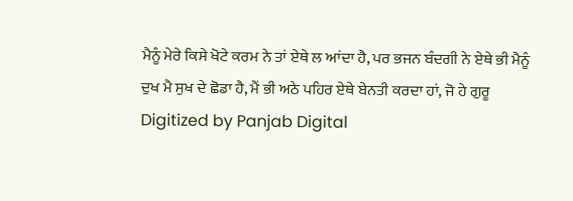ਮੈਨੂੰ ਮੇਰੇ ਕਿਸੇ ਖੋਟੇ ਕਰਮ ਨੇ ਤਾਂ ਏਥੇ ਲ ਆਂਦਾ ਹੈ, ਪਰ ਭਜਨ ਬੰਦਗੀ ਨੇ ਏਥੇ ਭੀ ਮੈਨੂੰ ਦੁਖ ਮੈ ਸੁਖ ਦੇ ਛੋਡਾ ਹੈ, ਮੈਂ ਭੀ ਅਠੇ ਪਹਿਰ ਏਥੇ ਬੇਨਤੀ ਕਰਦਾ ਹਾਂ, ਜੋ ਹੇ ਗੁਰੂ Digitized by Panjab Digital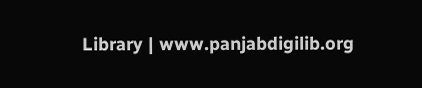Library | www.panjabdigilib.org